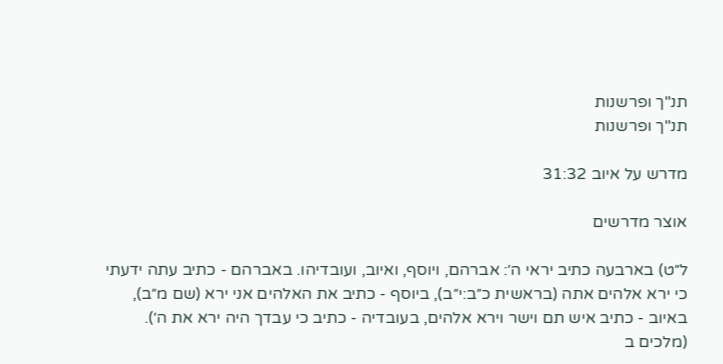תנ"ך ופרשנות
תנ"ך ופרשנות

מדרש על איוב 31:32

אוצר מדרשים

ל״ט) בארבעה כתיב יראי ה׳: אברהם, ויוסף, ואיוב, ועובדיהו. באברהם - כתיב עתה ידעתי כי ירא אלהים אתה (בראשית כ״ב:י״ב), ביוסף - כתיב את האלהים אני ירא (שם מ״ב), באיוב - כתיב איש תם וישר וירא אלהים, בעובדיה - כתיב כי עבדך היה ירא את ה׳). (מלכים ב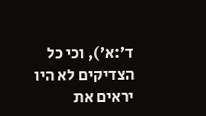ד׳:א׳), וכי כל הצדיקים לא היו יראים את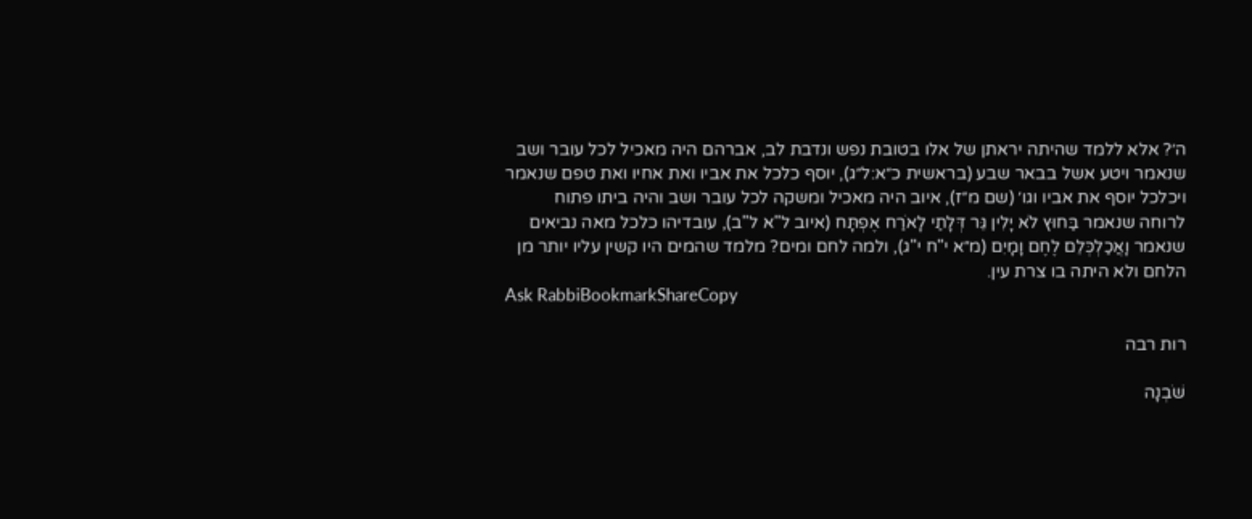ה׳? אלא ללמד שהיתה יראתן של אלו בטובת נפש ונדבת לב, אברהם היה מאכיל לכל עובר ושב שנאמר ויטע אשל בבאר שבע (בראשית כ״א:ל״ג), יוסף כלכל את אביו ואת אחיו ואת טפם שנאמר ויכלכל יוסף את אביו וגו׳ (שם מ״ז), איוב היה מאכיל ומשקה לכל עובר ושב והיה ביתו פתוח לרוחה שנאמר בַּחוּץ לֹא יָלִין גֵּר דְּלָתַי לָאֹרַח אֶפְתָּח (איוב ל"א ל"ב), עובדיהו כלכל מאה נביאים שנאמר וָאֲכַלְכְּלֵם לֶחֶם וָמָיִם (מ״א י"ח י"ג), ולמה לחם ומים? מלמד שהמים היו קשין עליו יותר מן הלחם ולא היתה בו צרת עין.
Ask RabbiBookmarkShareCopy

רות רבה

שֹׁבְנָה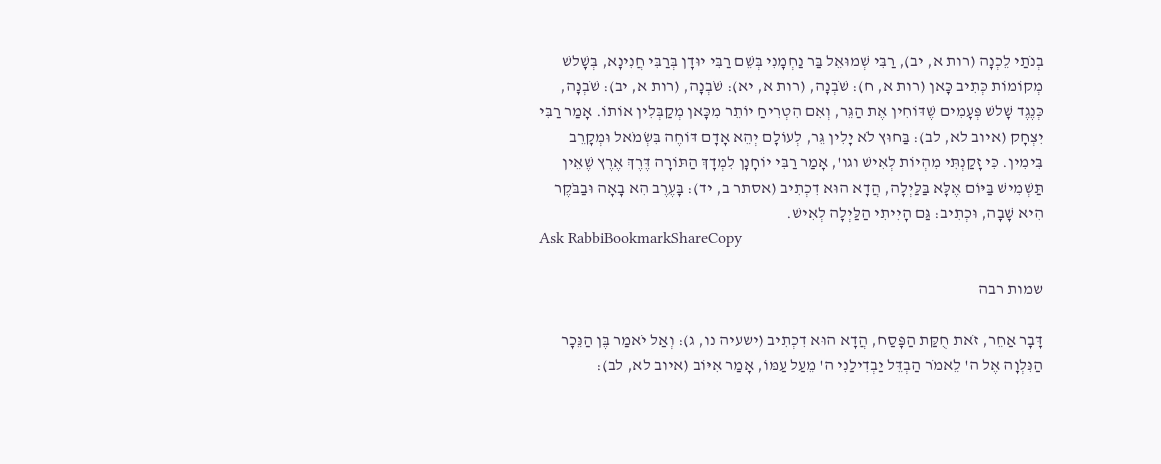בְנֹתַי לֵכְנָה (רות א, יב), רַבִּי שְׁמוּאֵל בַּר נַחְמָנִי בְּשֵׁם רַבִּי יוּדָן בְּרַבִּי חֲנִינָא, בְּשָׁלשׁ מְקוֹמוֹת כְּתִיב כָּאן (רות א, ח): שֹׁבְנָה, (רות א, יא): שֹׁבְנָה, (רות א, יב): שֹׁבְנָה, כְּנֶגֶד שָׁלשׁ פְּעָמִים שֶׁדּוֹחִין אֶת הַגֵּר, וְאִם הִטְרִיחַ יוֹתֵר מִכָּאן מְקַבְּלִין אוֹתוֹ. אָמַר רַבִּי יִצְחָק (איוב לא, לב): בַּחוּץ לֹא יָלִין גֵּר, לְעוֹלָם יְהֵא אָדָם דּוֹחֶה בִּשְׂמֹאל וּמְקָרֵב בִּימִין. כִּי זָקַנְתִּי מִהְיוֹת לְאִישׁ וגו', אָמַר רַבִּי יוֹחָנָן לִמְדָךְ הַתּוֹרָה דֶּרֶךְ אֶרֶץ שֶׁאֵין תַּשְׁמִישׁ בַּיּוֹם אֶלָּא בַּלַּיְלָה, הֲדָא הוּא דִכְתִיב (אסתר ב, יד): בָּעֶרֶב הִא בָאָה וּבַבֹּקֶר הִיא שָׁבָה, וּכְתִיב: גַּם הָיִיתִי הַלַּיְלָה לְאִישׁ.
Ask RabbiBookmarkShareCopy

שמות רבה

דָּבָר אַחֵר, זֹאת חֻקַּת הַפָּסַח, הֲדָא הוּא דִכְתִיב (ישעיה נו, ג): וְאַל יֹאמַר בֶּן הַנֵּכָר הַנִּלְוָה אֶל ה' לֵאמֹר הַבְדֵּל יַבְדִילַנִי ה' מֵעַל עַמּוֹ, אָמַר אִיּוֹב (איוב לא, לב):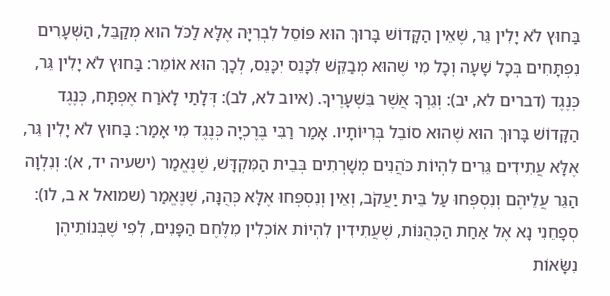בַּחוּץ לֹא יָלִין גֵּר, שֶׁאֵין הַקָּדוֹשׁ בָּרוּךְ הוּא פּוֹסֵל לִבְרִיָּה אֶלָּא לַכֹּל הוּא מְקַבֵּל, הַשְּׁעָרִים נִפְתָּחִים בְּכָל שָׁעָה וְכָל מִי שֶׁהוּא מְבַקֵּשׁ לִכָּנֵס יִכָּנֵס, לְכָךְ הוּא אוֹמֵר: בַּחוּץ לֹא יָלִין גֵּר, כְּנֶגֶד (דברים לא, יב): וְגֵרְךָ אֲשֶׁר בִּשְׁעָרֶיךָ. (איוב לא, לב): דְּלָתַי לָאֹרַח אֶפְתָּח, כְּנֶגֶד הַקָּדוֹשׁ בָּרוּךְ הוּא שֶׁהוּא סוֹבֵל בְּרִיּוֹתָיו. אָמַר רַבִּי בֶּרֶכְיָה כְּנֶגֶד מִי אָמַר: בַּחוּץ לֹא יָלִין גֵּר, אֶלָּא עֲתִידִים גֵּרִים לִהְיוֹת כֹּהֲנִים מְשָׁרְתִים בְּבֵית הַמִּקְדָּשׁ, שֶׁנֶּאֱמַר (ישעיה יד, א): וְנִלְוָה הַגֵּר עֲלֵיהֶם וְנִסְפְּחוּ עַל בֵּית יַעֲקֹב, וְאֵין וְנִסְפְּחוּ אֶלָּא כְּהֻנָּה, שֶׁנֶּאֱמַר (שמואל א ב, לו): סְפָחֵנִי נָא אֶל אַחַת הַכְּהֻנּוֹת, שֶׁעֲתִידִין לִהְיוֹת אוֹכְלִין מִלֶּחֶם הַפָּנִים, לְפִי שֶׁבְּנוֹתֵיהֶן נִשָֹּׂאוֹת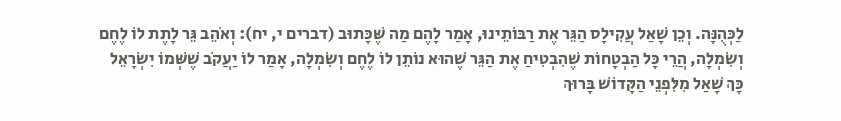לַכְּהֻנָּה. וְכֵן שָׁאַל עֲקִילָס הַגֵּר אֶת רַבּוֹתֵינוּ, אָמַר לָהֶם מַה שֶּׁכָּתוּב (דברים י, יח): וְאֹהֵב גֵּר לָתֶת לוֹ לֶחֶם וְשִׂמְלָה, הֲרֵי כָּל הַבְטָחוֹת שֶׁהִבְטִיחַ אֶת הַגֵּר שֶׁהוּא נוֹתֵן לוֹ לֶחֶם וְשִׂמְלָה, אָמַר לוֹ יַעֲקֹב שֶׁשְּׁמוֹ יִשְׂרָאֵל כָּךְ שָׁאַל מִלִּפְנֵי הַקָּדוֹשׁ בָּרוּךְ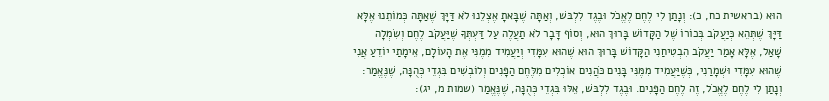הוּא (בראשית כח, כ): וְנָתַן לִי לֶחֶם לֶאֱכֹל וּבֶגֶד לִלְבּשׁ, וְאַתָּה שֶׁבָּאתָ אֶצְלֵנוּ לֹא דַּיָּךְ שֶׁאַתָּה כְּמוֹתֵנוּ אֶלָּא דַּיָּךְ שֶׁתְּהֵא כְּיַעֲקֹב בְּכוֹרוֹ שֶׁל הַקָּדוֹשׁ בָּרוּךְ הוּא, וְסוֹף דָּבָר לֹא תַעֲלֶה עַל דַּעְתְּךָ שֶׁיַּעֲקֹב לֶחֶם וְשִׂמְלָה שָׁאַל, אֶלָּא אָמַר יַעֲקֹב הִבְטִיחַנִי הַקָּדוֹשׁ בָּרוּךְ הוּא שֶׁהוּא עִמָּדִי וְיַעֲמִיד מִמֶנִּי אֶת הָעוֹלָם, אֵימָתַי יוֹדֵעַ אֲנִי שֶׁהוּא עִמָּדִי וּשְׁמָרַנִי, כְּשֶׁיַּעֲמִיד מִמֶּנִּי בָּנִים כֹּהֲנִים אוֹכְלִים מִלֶּחֶם הַפָּנִים וְלוֹבְשִׁים בִּגְדֵי כְּהֻנָּה, שֶׁנֶּאֱמַר: וְנָתַן לִי לֶחֶם לֶאֱכֹל, זֶה לֶחֶם הַפָּנִים. וּבֶגֶד לִלְבּשׁ, אֵלּוּ בִּגְדֵי כְּהֻנָּה, שֶׁנֶּאֱמַר (שמות מ, יג):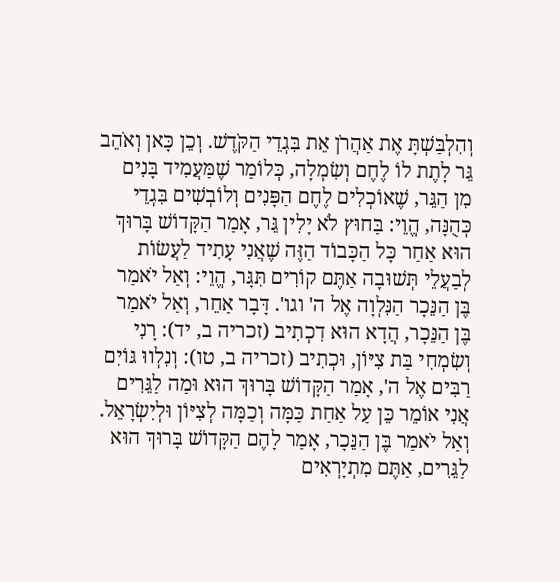וְהִלְבַּשְׁתָּ אֶת אַהֲרֹן אֵת בִּגְדֵי הַקֹּדֶשׁ. וְכֵן כָּאן וְאֹהֵב גֵּר לָתֶת לוֹ לֶחֶם וְשִׂמְלָה, כְּלוֹמַר שֶׁמַּעֲמִיד בָּנִים מִן הַגֵּר, שֶׁאוֹכְלִים לֶחֶם הַפָּנִים וְלוֹבְשִׁים בִּגְדֵי כְּהֻנָּה, הֱוֵי: בַּחוּץ לֹא יָלִין גֵּר, אָמַר הַקָּדוֹשׁ בָּרוּךְ הוּא אַחַר כָּל הַכָּבוֹד הַזֶּה שֶׁאֲנִי עָתִיד לַעֲשׂוֹת לְבַעֲלֵי תְּשׁוּבָה אַתֶּם קוֹרִים תִּגָּר, הֱוֵי: וְאַל יֹאמַר בֶּן הַנֵּכָר הַנִּלְוָה אֶל ה' וגו'. דָּבָר אַחֵר, וְאַל יֹאמַר בֶּן הַנֵּכָר, הֲדָא הוּא דִכְתִיב (זכריה ב, יד): רָנִי וְשִׂמְחִי בַּת צִיּוֹן, וּכְתִיב (זכריה ב, טו): וְנִלְווּ גּוֹיִם רַבִּים אֶל ה', אָמַר הַקָּדוֹשׁ בָּרוּךְ הוּא וּמַה לַגֵּרִים אֲנִי אוֹמֵר כֵּן עַל אַחַת כַּמָּה וְכַמָּה לְצִיּוֹן וּלְיִשְׂרָאֵל. וְאַל יֹאמַר בֶּן הַנֵּכָר, אָמַר לָהֶם הַקָּדוֹשׁ בָּרוּךְ הוּא לַגֵּרִים, אַתֶּם מִתְיָרְאִים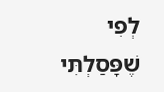לְפִי שֶׁפָּסַלְתִּי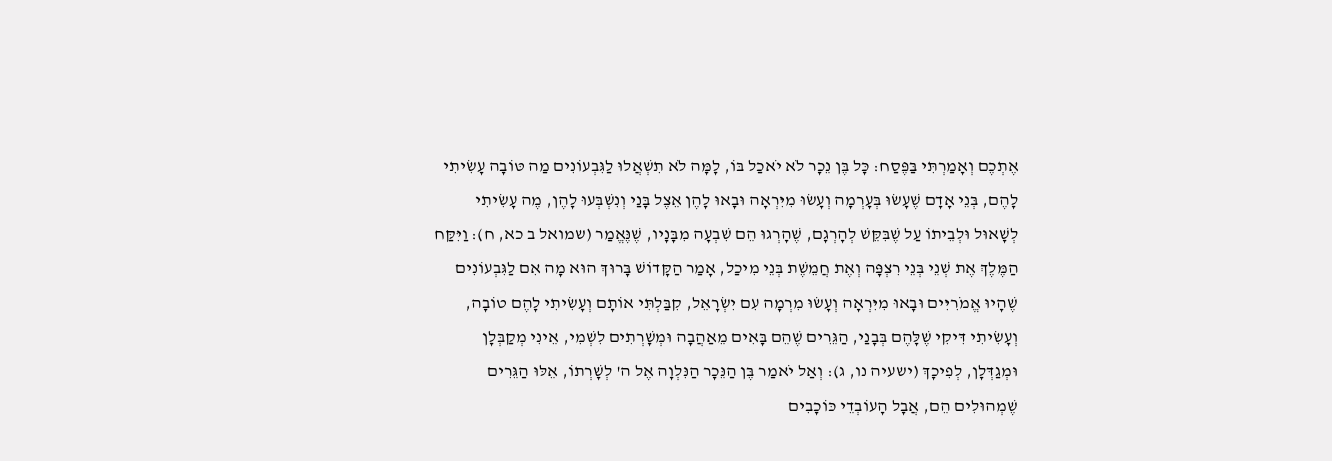אֶתְכֶם וְאָמַרְתִּי בַּפֶּסַח: כָּל בֶּן נֵכָר לֹא יֹאכַל בּוֹ, לָמָּה לֹא תִשְׁאֲלוּ לַגִּבְעוֹנִים מַה טּוֹבָה עָשִׂיתִי לָהֶם, בְּנֵי אָדָם שֶׁעָשׂוּ בְּעָרְמָה וְעָשׂוּ מִיִּרְאָה וּבָאוּ לָהֶן אֵצֶל בָּנַי וְנִשְׁבְּעוּ לָהֶן, מֶה עָשִׂיתִי לְשָׁאוּל וּלְבֵיתוֹ עַל שֶׁבִּקֵּשׁ לְהָרְגָם, שֶׁהָרְגוּ הֵם שִׁבְעָה מִבָּנָיו, שֶׁנֶּאֱמַר (שמואל ב כא, ח): וַיִּקַּח הַמֶּלֶךְ אֶת שְׁנֵי בְּנֵי רִצְפָּה וְאֶת חֲמֵשֶׁת בְּנֵי מִיכַל, אָמַר הַקָּדוֹשׁ בָּרוּךְ הוּא מָה אִם לַגִּבְעוֹנִים שֶׁהָיוּ אֱמֹרִיִּים וּבָאוּ מִיִּרְאָה וְעָשׂוּ מִרְמָה עִם יִשְׂרָאֵל, קִבַּלְתִּי אוֹתָם וְעָשִׂיתִי לָהֶם טוֹבָה, וְעָשִׂיתִי דִּיקִי שֶׁלָּהֶם בְּבָנַי, הַגֵּרִים שֶׁהֵם בָּאִים מֵאַהֲבָה וּמְשָׁרְתִים לִשְׁמִי, אֵינִי מְקַבְּלָן וּמְגַדְּלָן, לְפִיכָךְ (ישעיה נו, ג): וְאַל יֹאמַר בֶּן הַנֵּכָר הַנִּלְוָה אֶל ה' לְשָׁרְתוֹ, אֵלּוּ הַגֵּרִים שֶׁמְהוּלִים הֵם, אֲבָל הָעוֹבְדֵי כּוֹכָבִים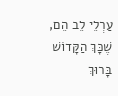עַרְלֵי לֵב הֵם, שֶׁכָּךְ הַקָּדוֹשׁ בָּרוּךְ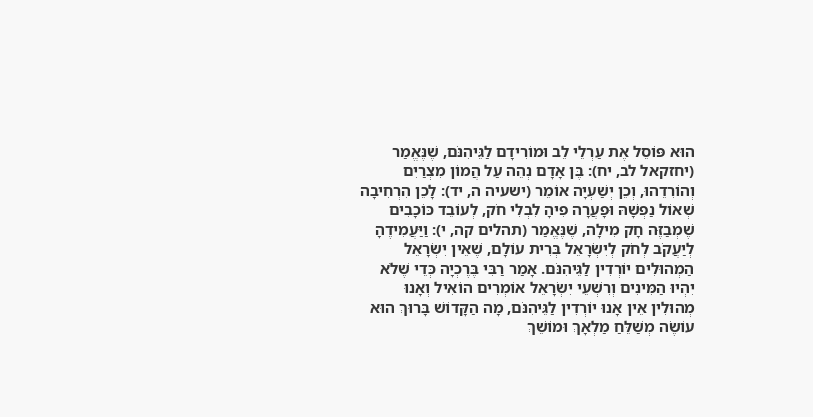הוּא פּוֹסֵל אֶת עַרְלֵי לֵב וּמוֹרִידָם לַגֵּיהִנֹּם, שֶׁנֶּאֱמַר (יחזקאל לב, יח): בֶּן אָדָם נְהֵה עַל הֲמוֹן מִצְרַיִם וְהוֹרִדֵהוּ, וְכֵן יְשַׁעְיָה אוֹמֵר (ישעיה ה, יד): לָכֵן הִרְחִיבָה שְׁאוֹל נַפְשָׁהּ וּפָעֲרָה פִיהָ לִבְלִי חֹק, לְעוֹבֵד כּוֹכָבִים שֶׁמְבַזֶּה חָק מִילָה, שֶׁנֶּאֱמַר (תהלים קה, י): וַיַּעֲמִידֶהָ לְיַעֲקֹב לְחֹק לְיִשְׂרָאֵל בְּרִית עוֹלָם, שֶׁאֵין יִשְׂרָאֵל הַמְהוּלִים יוֹרְדִין לַגֵּיהִנֹּם. אָמַר רַבִּי בֶּרֶכְיָה כְּדֵי שֶׁלֹא יִהְיוּ הַמִּינִים וְרִשְׁעֵי יִשְׂרָאֵל אוֹמְרִים הוֹאִיל וְאָנוּ מְהוּלִין אֵין אָנוּ יוֹרְדִין לַגֵּיהִנֹּם, מָה הַקָּדוֹשׁ בָּרוּךְ הוּא עוֹשֶׂה מְשַׁלֵּחַ מַלְאָךְ וּמוֹשֵׁךְ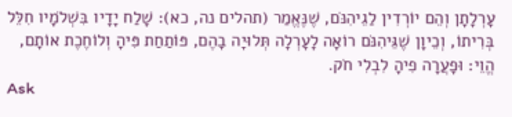עָרְלָתָן וְהֵם יוֹרְדִין לַגֵיהִנֹּם, שֶׁנֶּאֱמַר (תהלים נה, כא): שָׁלַח יָדָיו בִּשְׁלֹמָיו חִלֵּל בְּרִיתוֹ, וְכֵיוָן שֶׁגֵּיהִנֹּם רוֹאָה לָעָרְלָה תְּלוּיָה בָהֶם, פּוֹתַחַת פִּיהָ וְלוֹחֶכֶת אוֹתָם, הֱוֵי: וּפָעֲרָה פִיהָ לִבְלִי חֹק.
Ask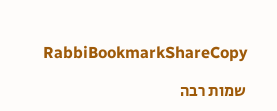RabbiBookmarkShareCopy

שמות רבה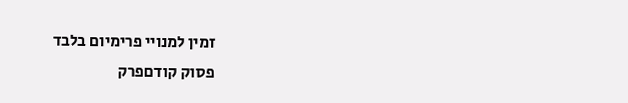זמין למנויי פרימיום בלבד
פסוק קודםפרק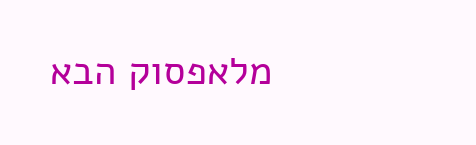מלאפסוק הבא